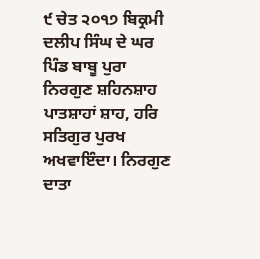੯ ਚੇਤ ੨੦੧੭ ਬਿਕ੍ਰਮੀ ਦਲੀਪ ਸਿੰਘ ਦੇ ਘਰ ਪਿੰਡ ਬਾਬੂ ਪੁਰਾ
ਨਿਰਗੁਣ ਸ਼ਹਿਨਸ਼ਾਹ ਪਾਤਸ਼ਾਹਾਂ ਸ਼ਾਹ, ਹਰਿ ਸਤਿਗੁਰ ਪੁਰਖ ਅਖਵਾਇੰਦਾ। ਨਿਰਗੁਣ ਦਾਤਾ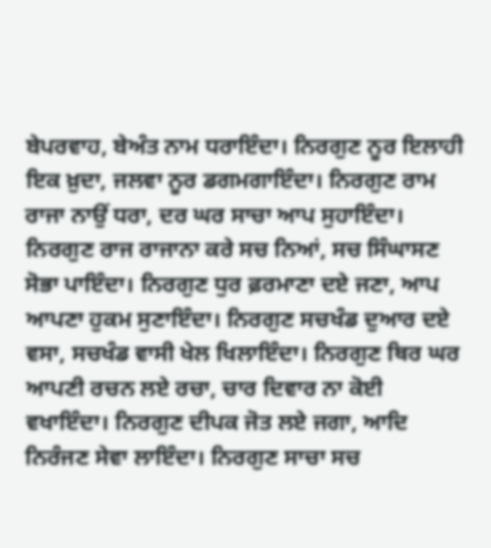ਬੇਪਰਵਾਹ, ਬੇਅੰਤ ਨਾਮ ਧਰਾਇੰਦਾ। ਨਿਰਗੁਣ ਨੂਰ ਇਲਾਹੀ ਇਕ ਖ਼ੁਦਾ, ਜਲਵਾ ਨੂਰ ਡਗਮਗਾਇੰਦਾ। ਨਿਰਗੁਣ ਰਾਮ ਰਾਜਾ ਨਾਉਂ ਧਰਾ, ਦਰ ਘਰ ਸਾਚਾ ਆਪ ਸੁਹਾਇੰਦਾ। ਨਿਰਗੁਣ ਰਾਜ ਰਾਜਾਨਾ ਕਰੇ ਸਚ ਨਿਆਂ, ਸਚ ਸਿੰਘਾਸਣ ਸੋਭਾ ਪਾਇੰਦਾ। ਨਿਰਗੁਣ ਧੁਰ ਫ਼ਰਮਾਣਾ ਦਏ ਜਣਾ, ਆਪ ਆਪਣਾ ਹੁਕਮ ਸੁਣਾਇੰਦਾ। ਨਿਰਗੁਣ ਸਚਖੰਡ ਦੁਆਰ ਦਏ ਵਸਾ, ਸਚਖੰਡ ਵਾਸੀ ਖੇਲ ਖਿਲਾਇੰਦਾ। ਨਿਰਗੁਣ ਥਿਰ ਘਰ ਆਪਣੀ ਰਚਨ ਲਏ ਰਚਾ, ਚਾਰ ਦਿਵਾਰ ਨਾ ਕੋਈ ਵਖਾਇੰਦਾ। ਨਿਰਗੁਣ ਦੀਪਕ ਜੋਤ ਲਏ ਜਗਾ, ਆਦਿ ਨਿਰੰਜਣ ਸੇਵਾ ਲਾਇੰਦਾ। ਨਿਰਗੁਣ ਸਾਚਾ ਸਚ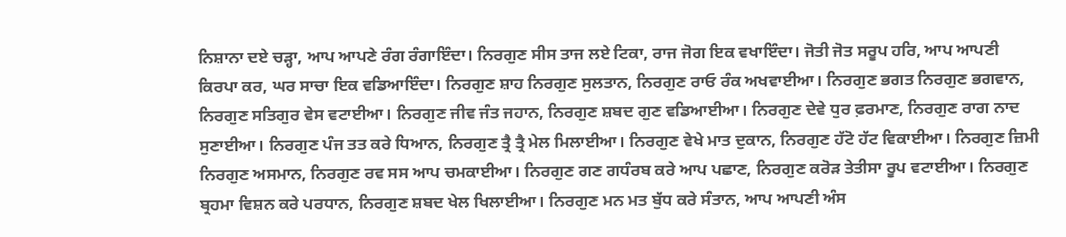ਨਿਸ਼ਾਨਾ ਦਏ ਚੜ੍ਹਾ, ਆਪ ਆਪਣੇ ਰੰਗ ਰੰਗਾਇੰਦਾ। ਨਿਰਗੁਣ ਸੀਸ ਤਾਜ ਲਏ ਟਿਕਾ, ਰਾਜ ਜੋਗ ਇਕ ਵਖਾਇੰਦਾ। ਜੋਤੀ ਜੋਤ ਸਰੂਪ ਹਰਿ, ਆਪ ਆਪਣੀ ਕਿਰਪਾ ਕਰ, ਘਰ ਸਾਚਾ ਇਕ ਵਡਿਆਇੰਦਾ। ਨਿਰਗੁਣ ਸ਼ਾਹ ਨਿਰਗੁਣ ਸੁਲਤਾਨ, ਨਿਰਗੁਣ ਰਾਓ ਰੰਕ ਅਖਵਾਈਆ। ਨਿਰਗੁਣ ਭਗਤ ਨਿਰਗੁਣ ਭਗਵਾਨ, ਨਿਰਗੁਣ ਸਤਿਗੁਰ ਵੇਸ ਵਟਾਈਆ। ਨਿਰਗੁਣ ਜੀਵ ਜੰਤ ਜਹਾਨ, ਨਿਰਗੁਣ ਸ਼ਬਦ ਗੁਣ ਵਡਿਆਈਆ। ਨਿਰਗੁਣ ਦੇਵੇ ਧੁਰ ਫ਼ਰਮਾਣ, ਨਿਰਗੁਣ ਰਾਗ ਨਾਦ ਸੁਣਾਈਆ। ਨਿਰਗੁਣ ਪੰਜ ਤਤ ਕਰੇ ਧਿਆਨ, ਨਿਰਗੁਣ ਤ੍ਰੈ ਤ੍ਰੈ ਮੇਲ ਮਿਲਾਈਆ। ਨਿਰਗੁਣ ਵੇਖੇ ਮਾਤ ਦੁਕਾਨ, ਨਿਰਗੁਣ ਹੱਟੋ ਹੱਟ ਵਿਕਾਈਆ। ਨਿਰਗੁਣ ਜ਼ਿਮੀ ਨਿਰਗੁਣ ਅਸਮਾਨ, ਨਿਰਗੁਣ ਰਵ ਸਸ ਆਪ ਚਮਕਾਈਆ। ਨਿਰਗੁਣ ਗਣ ਗਧੰਰਬ ਕਰੇ ਆਪ ਪਛਾਣ, ਨਿਰਗੁਣ ਕਰੋੜ ਤੇਤੀਸਾ ਰੂਪ ਵਟਾਈਆ। ਨਿਰਗੁਣ ਬ੍ਰਹਮਾ ਵਿਸ਼ਨ ਕਰੇ ਪਰਧਾਨ, ਨਿਰਗੁਣ ਸ਼ਬਦ ਖੇਲ ਖਿਲਾਈਆ। ਨਿਰਗੁਣ ਮਨ ਮਤ ਬੁੱਧ ਕਰੇ ਸੰਤਾਨ, ਆਪ ਆਪਣੀ ਅੰਸ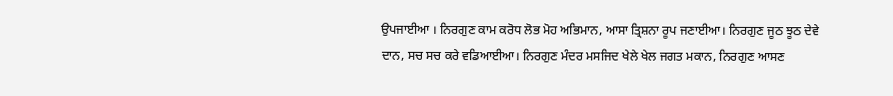ਉਪਜਾਈਆ । ਨਿਰਗੁਣ ਕਾਮ ਕਰੋਧ ਲੋਭ ਮੋਹ ਅਭਿਮਾਨ, ਆਸਾ ਤ੍ਰਿਸ਼ਨਾ ਰੂਪ ਜਣਾਈਆ। ਨਿਰਗੁਣ ਜੂਠ ਝੂਠ ਦੇਵੇ ਦਾਨ, ਸਚ ਸਚ ਕਰੇ ਵਡਿਆਈਆ। ਨਿਰਗੁਣ ਮੰਦਰ ਮਸਜਿਦ ਖੇਲੇ ਖੇਲ ਜਗਤ ਮਕਾਨ, ਨਿਰਗੁਣ ਆਸਣ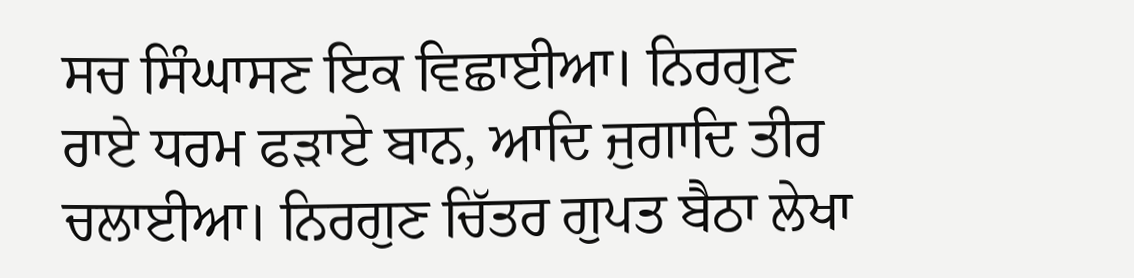ਸਚ ਸਿੰਘਾਸਣ ਇਕ ਵਿਛਾਈਆ। ਨਿਰਗੁਣ ਰਾਏ ਧਰਮ ਫੜਾਏ ਬਾਨ, ਆਦਿ ਜੁਗਾਦਿ ਤੀਰ ਚਲਾਈਆ। ਨਿਰਗੁਣ ਚਿੱਤਰ ਗੁਪਤ ਬੈਠਾ ਲੇਖਾ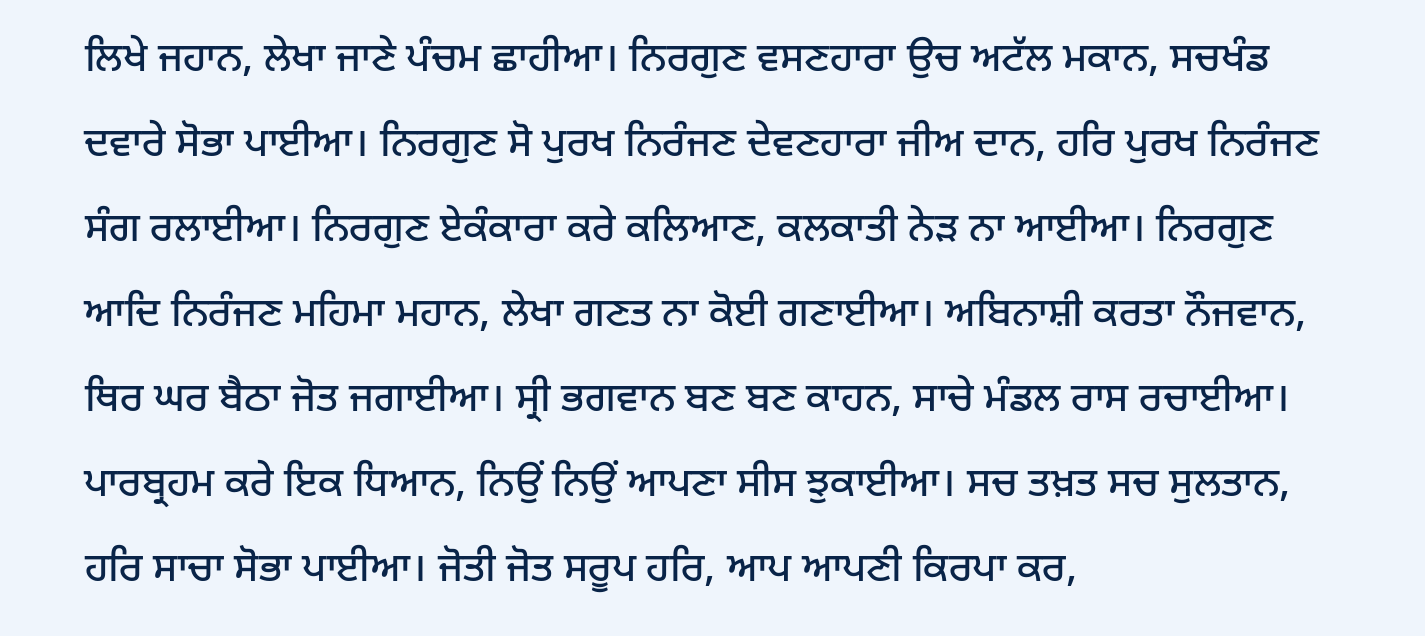ਲਿਖੇ ਜਹਾਨ, ਲੇਖਾ ਜਾਣੇ ਪੰਚਮ ਛਾਹੀਆ। ਨਿਰਗੁਣ ਵਸਣਹਾਰਾ ਉਚ ਅਟੱਲ ਮਕਾਨ, ਸਚਖੰਡ ਦਵਾਰੇ ਸੋਭਾ ਪਾਈਆ। ਨਿਰਗੁਣ ਸੋ ਪੁਰਖ ਨਿਰੰਜਣ ਦੇਵਣਹਾਰਾ ਜੀਅ ਦਾਨ, ਹਰਿ ਪੁਰਖ ਨਿਰੰਜਣ ਸੰਗ ਰਲਾਈਆ। ਨਿਰਗੁਣ ਏਕੰਕਾਰਾ ਕਰੇ ਕਲਿਆਣ, ਕਲਕਾਤੀ ਨੇੜ ਨਾ ਆਈਆ। ਨਿਰਗੁਣ ਆਦਿ ਨਿਰੰਜਣ ਮਹਿਮਾ ਮਹਾਨ, ਲੇਖਾ ਗਣਤ ਨਾ ਕੋਈ ਗਣਾਈਆ। ਅਬਿਨਾਸ਼ੀ ਕਰਤਾ ਨੌਜਵਾਨ, ਥਿਰ ਘਰ ਬੈਠਾ ਜੋਤ ਜਗਾਈਆ। ਸ੍ਰੀ ਭਗਵਾਨ ਬਣ ਬਣ ਕਾਹਨ, ਸਾਚੇ ਮੰਡਲ ਰਾਸ ਰਚਾਈਆ। ਪਾਰਬ੍ਰਹਮ ਕਰੇ ਇਕ ਧਿਆਨ, ਨਿਉਂ ਨਿਉਂ ਆਪਣਾ ਸੀਸ ਝੁਕਾਈਆ। ਸਚ ਤਖ਼ਤ ਸਚ ਸੁਲਤਾਨ, ਹਰਿ ਸਾਚਾ ਸੋਭਾ ਪਾਈਆ। ਜੋਤੀ ਜੋਤ ਸਰੂਪ ਹਰਿ, ਆਪ ਆਪਣੀ ਕਿਰਪਾ ਕਰ,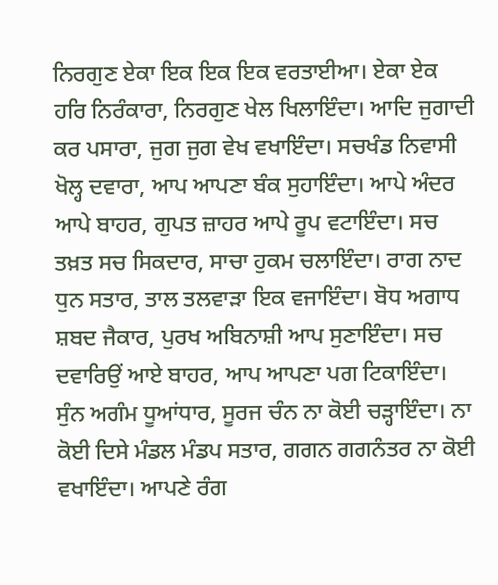ਨਿਰਗੁਣ ਏਕਾ ਇਕ ਇਕ ਇਕ ਵਰਤਾਈਆ। ਏਕਾ ਏਕ ਹਰਿ ਨਿਰੰਕਾਰਾ, ਨਿਰਗੁਣ ਖੇਲ ਖਿਲਾਇੰਦਾ। ਆਦਿ ਜੁਗਾਦੀ ਕਰ ਪਸਾਰਾ, ਜੁਗ ਜੁਗ ਵੇਖ ਵਖਾਇੰਦਾ। ਸਚਖੰਡ ਨਿਵਾਸੀ ਖੋਲ੍ਹ ਦਵਾਰਾ, ਆਪ ਆਪਣਾ ਬੰਕ ਸੁਹਾਇੰਦਾ। ਆਪੇ ਅੰਦਰ ਆਪੇ ਬਾਹਰ, ਗੁਪਤ ਜ਼ਾਹਰ ਆਪੇ ਰੂਪ ਵਟਾਇੰਦਾ। ਸਚ ਤਖ਼ਤ ਸਚ ਸਿਕਦਾਰ, ਸਾਚਾ ਹੁਕਮ ਚਲਾਇੰਦਾ। ਰਾਗ ਨਾਦ ਧੁਨ ਸਤਾਰ, ਤਾਲ ਤਲਵਾੜਾ ਇਕ ਵਜਾਇੰਦਾ। ਬੋਧ ਅਗਾਧ ਸ਼ਬਦ ਜੈਕਾਰ, ਪੁਰਖ ਅਬਿਨਾਸ਼ੀ ਆਪ ਸੁਣਾਇੰਦਾ। ਸਚ ਦਵਾਰਿਉਂ ਆਏ ਬਾਹਰ, ਆਪ ਆਪਣਾ ਪਗ ਟਿਕਾਇੰਦਾ। ਸੁੰਨ ਅਗੰਮ ਧੂਆਂਧਾਰ, ਸੂਰਜ ਚੰਨ ਨਾ ਕੋਈ ਚੜ੍ਹਾਇੰਦਾ। ਨਾ ਕੋਈ ਦਿਸੇ ਮੰਡਲ ਮੰਡਪ ਸਤਾਰ, ਗਗਨ ਗਗਨੰਤਰ ਨਾ ਕੋਈ ਵਖਾਇੰਦਾ। ਆਪਣੇ ਰੰਗ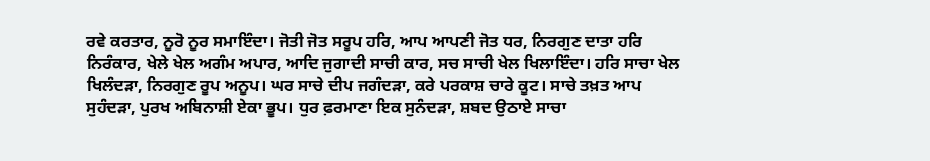ਰਵੇ ਕਰਤਾਰ, ਨੂਰੋ ਨੂਰ ਸਮਾਇੰਦਾ। ਜੋਤੀ ਜੋਤ ਸਰੂਪ ਹਰਿ, ਆਪ ਆਪਣੀ ਜੋਤ ਧਰ, ਨਿਰਗੁਣ ਦਾਤਾ ਹਰਿ ਨਿਰੰਕਾਰ, ਖੇਲੇ ਖੇਲ ਅਗੰਮ ਅਪਾਰ, ਆਦਿ ਜੁਗਾਦੀ ਸਾਚੀ ਕਾਰ, ਸਚ ਸਾਚੀ ਖੇਲ ਖਿਲਾਇੰਦਾ। ਹਰਿ ਸਾਚਾ ਖੇਲ ਖਿਲੰਦੜਾ, ਨਿਰਗੁਣ ਰੂਪ ਅਨੂਪ। ਘਰ ਸਾਚੇ ਦੀਪ ਜਗੰਦੜਾ, ਕਰੇ ਪਰਕਾਸ਼ ਚਾਰੇ ਕੂਟ। ਸਾਚੇ ਤਖ਼ਤ ਆਪ ਸੁਹੰਦੜਾ, ਪੁਰਖ ਅਬਿਨਾਸ਼ੀ ਏਕਾ ਭੂਪ। ਧੁਰ ਫ਼ਰਮਾਣਾ ਇਕ ਸੁਨੰਦੜਾ, ਸ਼ਬਦ ਉਠਾਏ ਸਾਚਾ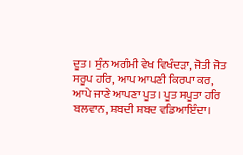ਦੂਤ। ਸੁੰਨ ਅਗੰਮੀ ਵੇਖ ਵਿਖੰਦੜਾ, ਜੋਤੀ ਜੋਤ ਸਰੂਪ ਹਰਿ, ਆਪ ਆਪਣੀ ਕਿਰਪਾ ਕਰ, ਆਪੇ ਜਾਣੇ ਆਪਣਾ ਪੂਤ। ਪੂਤ ਸਪੂਤਾ ਹਰਿ ਬਲਵਾਨ, ਸ਼ਬਦੀ ਸ਼ਬਦ ਵਡਿਆਇੰਦਾ।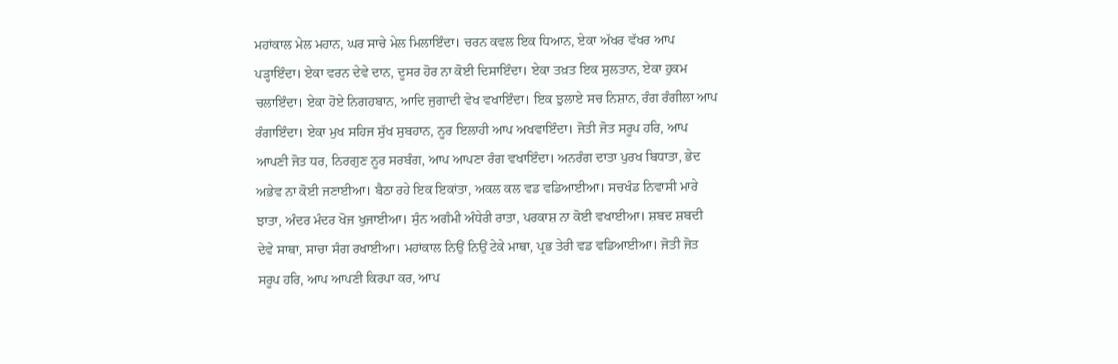ਮਹਾਂਕਾਲ ਮੇਲ ਮਹਾਨ, ਘਰ ਸਾਚੇ ਮੇਲ ਮਿਲਾਇੰਦਾ। ਚਰਨ ਕਵਲ ਇਕ ਧਿਆਨ, ਏਕਾ ਅੱਖਰ ਵੱਖਰ ਆਪ ਪੜ੍ਹਾਇੰਦਾ। ਏਕਾ ਵਰਨ ਦੇਵੇ ਦਾਨ, ਦੂਸਰ ਹੋਰ ਨਾ ਕੋਈ ਦਿਸਾਇੰਦਾ। ਏਕਾ ਤਖ਼ਤ ਇਕ ਸੁਲਤਾਨ, ਏਕਾ ਹੁਕਮ ਚਲਾਇੰਦਾ। ਏਕਾ ਹੋਏ ਨਿਗਹਬਾਨ, ਆਦਿ ਜੁਗਾਦੀ ਵੇਖ ਵਖਾਇੰਦਾ। ਇਕ ਝੁਲਾਏ ਸਚ ਨਿਸ਼ਾਨ, ਰੰਗ ਰੰਗੀਲਾ ਆਪ ਰੰਗਾਇੰਦਾ। ਏਕਾ ਮੁਖ ਸਹਿਜ ਸੁੱਖ ਸੁਬਹਾਨ, ਨੂਰ ਇਲਾਹੀ ਆਪ ਅਖਵਾਇੰਦਾ। ਜੋਤੀ ਜੋਤ ਸਰੂਪ ਹਰਿ, ਆਪ ਆਪਣੀ ਜੋਤ ਧਰ, ਨਿਰਗੁਣ ਨੂਰ ਸਰਬੰਗ, ਆਪ ਆਪਣਾ ਰੰਗ ਵਖਾਇੰਦਾ। ਅਨਰੰਗ ਦਾਤਾ ਪੁਰਖ ਬਿਧਾਤਾ, ਭੇਦ ਅਭੇਵ ਨਾ ਕੋਈ ਜਣਾਈਆ। ਬੈਠਾ ਰਹੇ ਇਕ ਇਕਾਂਤਾ, ਅਕਲ ਕਲ ਵਡ ਵਡਿਆਈਆ। ਸਚਖੰਡ ਨਿਵਾਸੀ ਮਾਰੇ ਝਾਤਾ, ਅੰਦਰ ਮੰਦਰ ਖੋਜ ਖੁਜਾਈਆ। ਸੁੰਨ ਅਗੰਮੀ ਅੰਧੇਰੀ ਰਾਤਾ, ਪਰਕਾਸ਼ ਨਾ ਕੋਈ ਵਖਾਈਆ। ਸ਼ਬਦ ਸ਼ਬਦੀ ਦੇਵੇ ਸਾਥਾ, ਸਾਚਾ ਸੰਗ ਰਖਾਈਆ। ਮਹਾਂਕਾਲ ਨਿਉਂ ਨਿਉਂ ਟੇਕੇ ਮਾਥਾ, ਪ੍ਰਭ ਤੇਰੀ ਵਡ ਵਡਿਆਈਆ। ਜੋਤੀ ਜੋਤ ਸਰੂਪ ਹਰਿ, ਆਪ ਆਪਣੀ ਕਿਰਪਾ ਕਰ, ਆਪ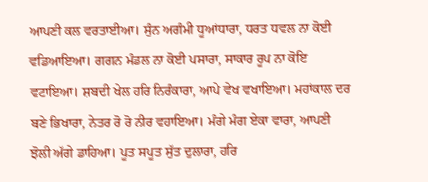ਆਪਣੀ ਕਲ ਵਰਤਾਈਆ। ਸੁੰਨ ਅਗੰਮੀ ਧੂਆਂਧਾਰਾ, ਧਰਤ ਧਵਲ ਨਾ ਕੋਈ ਵਡਿਆਇਆ। ਗਗਨ ਮੰਡਲ ਨਾ ਕੋਈ ਪਸਾਰਾ, ਸਾਕਾਰ ਰੂਪ ਨਾ ਕੋਇ ਵਟਾਇਆ। ਸ਼ਬਦੀ ਖੇਲ ਹਰਿ ਨਿਰੰਕਾਰਾ, ਆਪੇ ਵੇਖ ਵਖਾਇਆ। ਮਹਾਂਕਾਲ ਦਰ ਬਣੇ ਭਿਖਾਰਾ, ਨੇਤਰ ਰੋ ਰੋ ਨੀਰ ਵਹਾਇਆ। ਮੰਗੇ ਮੰਗ ਏਕਾ ਵਾਰਾ, ਆਪਣੀ ਝੋਲੀ ਅੱਗੇ ਡਾਹਿਆ। ਪੂਤ ਸਪੂਤ ਸੁੱਤ ਦੁਲਾਰਾ, ਹਰਿ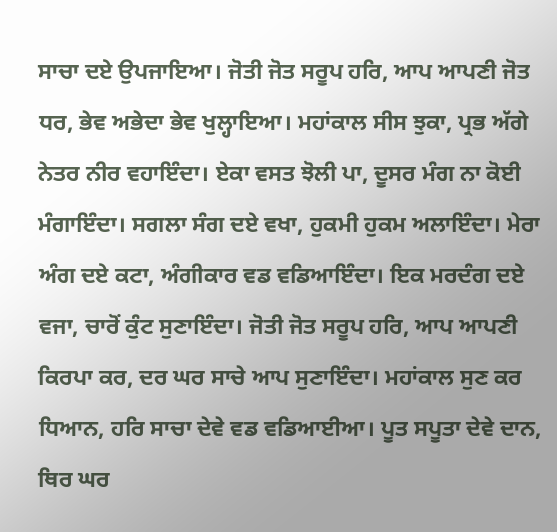ਸਾਚਾ ਦਏ ਉਪਜਾਇਆ। ਜੋਤੀ ਜੋਤ ਸਰੂਪ ਹਰਿ, ਆਪ ਆਪਣੀ ਜੋਤ ਧਰ, ਭੇਵ ਅਭੇਦਾ ਭੇਵ ਖੁਲ੍ਹਾਇਆ। ਮਹਾਂਕਾਲ ਸੀਸ ਝੁਕਾ, ਪ੍ਰਭ ਅੱਗੇ ਨੇਤਰ ਨੀਰ ਵਹਾਇੰਦਾ। ਏਕਾ ਵਸਤ ਝੋਲੀ ਪਾ, ਦੂਸਰ ਮੰਗ ਨਾ ਕੋਈ ਮੰਗਾਇੰਦਾ। ਸਗਲਾ ਸੰਗ ਦਏ ਵਖਾ, ਹੁਕਮੀ ਹੁਕਮ ਅਲਾਇੰਦਾ। ਮੇਰਾ ਅੰਗ ਦਏ ਕਟਾ, ਅੰਗੀਕਾਰ ਵਡ ਵਡਿਆਇੰਦਾ। ਇਕ ਮਰਦੰਗ ਦਏ ਵਜਾ, ਚਾਰੋਂ ਕੁੰਟ ਸੁਣਾਇੰਦਾ। ਜੋਤੀ ਜੋਤ ਸਰੂਪ ਹਰਿ, ਆਪ ਆਪਣੀ ਕਿਰਪਾ ਕਰ, ਦਰ ਘਰ ਸਾਚੇ ਆਪ ਸੁਣਾਇੰਦਾ। ਮਹਾਂਕਾਲ ਸੁਣ ਕਰ ਧਿਆਨ, ਹਰਿ ਸਾਚਾ ਦੇਵੇ ਵਡ ਵਡਿਆਈਆ। ਪੂਤ ਸਪੂਤਾ ਦੇਵੇ ਦਾਨ, ਥਿਰ ਘਰ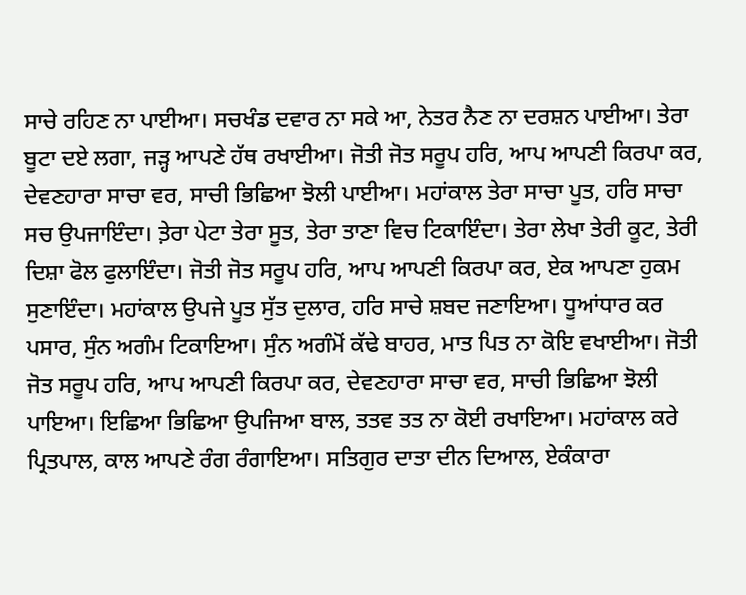ਸਾਚੇ ਰਹਿਣ ਨਾ ਪਾਈਆ। ਸਚਖੰਡ ਦਵਾਰ ਨਾ ਸਕੇ ਆ, ਨੇਤਰ ਨੈਣ ਨਾ ਦਰਸ਼ਨ ਪਾਈਆ। ਤੇਰਾ ਬੂਟਾ ਦਏ ਲਗਾ, ਜੜ੍ਹ ਆਪਣੇ ਹੱਥ ਰਖਾਈਆ। ਜੋਤੀ ਜੋਤ ਸਰੂਪ ਹਰਿ, ਆਪ ਆਪਣੀ ਕਿਰਪਾ ਕਰ, ਦੇਵਣਹਾਰਾ ਸਾਚਾ ਵਰ, ਸਾਚੀ ਭਿਛਿਆ ਝੋਲੀ ਪਾਈਆ। ਮਹਾਂਕਾਲ ਤੇਰਾ ਸਾਚਾ ਪੂਤ, ਹਰਿ ਸਾਚਾ ਸਚ ਉਪਜਾਇੰਦਾ। ਤ਼ੇਰਾ ਪੇਟਾ ਤੇਰਾ ਸੂਤ, ਤੇਰਾ ਤਾਣਾ ਵਿਚ ਟਿਕਾਇੰਦਾ। ਤੇਰਾ ਲੇਖਾ ਤੇਰੀ ਕੂਟ, ਤੇਰੀ ਦਿਸ਼ਾ ਫੋਲ ਫੁਲਾਇੰਦਾ। ਜੋਤੀ ਜੋਤ ਸਰੂਪ ਹਰਿ, ਆਪ ਆਪਣੀ ਕਿਰਪਾ ਕਰ, ਏਕ ਆਪਣਾ ਹੁਕਮ ਸੁਣਾਇੰਦਾ। ਮਹਾਂਕਾਲ ਉਪਜੇ ਪੂਤ ਸੁੱਤ ਦੁਲਾਰ, ਹਰਿ ਸਾਚੇ ਸ਼ਬਦ ਜਣਾਇਆ। ਧੂਆਂਧਾਰ ਕਰ ਪਸਾਰ, ਸੁੰਨ ਅਗੰਮ ਟਿਕਾਇਆ। ਸੁੰਨ ਅਗੰਮੋਂ ਕੱਢੇ ਬਾਹਰ, ਮਾਤ ਪਿਤ ਨਾ ਕੋਇ ਵਖਾਈਆ। ਜੋਤੀ ਜੋਤ ਸਰੂਪ ਹਰਿ, ਆਪ ਆਪਣੀ ਕਿਰਪਾ ਕਰ, ਦੇਵਣਹਾਰਾ ਸਾਚਾ ਵਰ, ਸਾਚੀ ਭਿਛਿਆ ਝੋਲੀ ਪਾਇਆ। ਇਛਿਆ ਭਿਛਿਆ ਉਪਜਿਆ ਬਾਲ, ਤਤਵ ਤਤ ਨਾ ਕੋਈ ਰਖਾਇਆ। ਮਹਾਂਕਾਲ ਕਰੇ ਪ੍ਰਿਤਪਾਲ, ਕਾਲ ਆਪਣੇ ਰੰਗ ਰੰਗਾਇਆ। ਸਤਿਗੁਰ ਦਾਤਾ ਦੀਨ ਦਿਆਲ, ਏਕੰਕਾਰਾ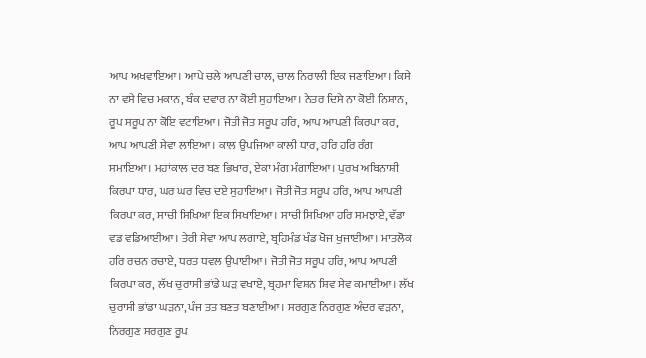ਆਪ ਅਖਵਾਇਆ। ਆਪੇ ਚਲੇ ਆਪਣੀ ਚਾਲ, ਚਾਲ ਨਿਰਾਲੀ ਇਕ ਜਣਾਇਆ। ਕਿਸੇ ਨਾ ਵਸੇ ਵਿਚ ਮਕਾਨ, ਬੰਕ ਦਵਾਰ ਨਾ ਕੋਈ ਸੁਹਾਇਆ। ਨੇਤਰ ਦਿਸੇ ਨਾ ਕੋਈ ਨਿਸ਼ਾਨ, ਰੂਪ ਸਰੂਪ ਨਾ ਕੋਇ ਵਟਾਇਆ। ਜੋਤੀ ਜੋਤ ਸਰੂਪ ਹਰਿ, ਆਪ ਆਪਣੀ ਕਿਰਪਾ ਕਰ, ਆਪ ਆਪਣੀ ਸੇਵਾ ਲਾਇਆ। ਕਾਲ ਉਪਜਿਆ ਕਾਲੀ ਧਾਰ, ਹਰਿ ਹਰਿ ਰੰਗ ਸਮਾਇਆ। ਮਹਾਂਕਾਲ ਦਰ ਬਣ ਭਿਖਾਰ, ਏਕਾ ਮੰਗ ਮੰਗਾਇਆ। ਪੁਰਖ ਅਬਿਨਾਸ਼ੀ ਕਿਰਪਾ ਧਾਰ, ਘਰ ਘਰ ਵਿਚ ਦਏ ਸੁਹਾਇਆ। ਜੋਤੀ ਜੋਤ ਸਰੂਪ ਹਰਿ, ਆਪ ਆਪਣੀ ਕਿਰਪਾ ਕਰ, ਸਾਚੀ ਸਿਖਿਆ ਇਕ ਸਿਖਾਇਆ। ਸਾਚੀ ਸਿਖਿਆ ਹਰਿ ਸਮਝਾਏ, ਵੱਡਾ ਵਡ ਵਡਿਆਈਆ। ਤੇਰੀ ਸੇਵਾ ਆਪ ਲਗਾਏ, ਬ੍ਰਹਿਮੰਡ ਖੰਡ ਖੋਜ ਖੁਜਾਈਆ। ਮਾਤਲੋਕ ਹਰਿ ਰਚਨ ਰਚਾਏ, ਧਰਤ ਧਵਲ ਉਪਾਈਆ। ਜੋਤੀ ਜੋਤ ਸਰੂਪ ਹਰਿ, ਆਪ ਆਪਣੀ ਕਿਰਪਾ ਕਰ, ਲੱਖ ਚੁਰਾਸੀ ਭਾਂਡੇ ਘੜ ਵਖਾਏ, ਬ੍ਰਹਮਾ ਵਿਸ਼ਨ ਸ਼ਿਵ ਸੇਵ ਕਮਾਈਆ। ਲੱਖ ਚੁਰਾਸੀ ਭਾਂਡਾ ਘੜਨਾ, ਪੰਜ ਤਤ ਬਣਤ ਬਣਾਈਆ। ਸਰਗੁਣ ਨਿਰਗੁਣ ਅੰਦਰ ਵੜਨਾ, ਨਿਰਗੁਣ ਸਰਗੁਣ ਰੂਪ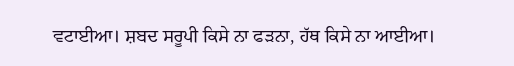ਵਟਾਈਆ। ਸ਼ਬਦ ਸਰੂਪੀ ਕਿਸੇ ਨਾ ਫੜਨਾ, ਹੱਥ ਕਿਸੇ ਨਾ ਆਈਆ।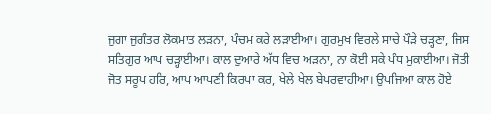ਜੁਗਾ ਜੁਗੰਤਰ ਲੋਕਮਾਤ ਲੜਨਾ, ਪੰਚਮ ਕਰੇ ਲੜਾਈਆ। ਗੁਰਮੁਖ ਵਿਰਲੇ ਸਾਚੇ ਪੌੜੇ ਚੜ੍ਹਣਾ, ਜਿਸ ਸਤਿਗੁਰ ਆਪ ਚੜ੍ਹਾਈਆ। ਕਾਲ ਦੁਆਰੇ ਅੱਧ ਵਿਚ ਅੜਨਾ, ਨਾ ਕੋਈ ਸਕੇ ਪੰਧ ਮੁਕਾਈਆ। ਜੋਤੀ ਜੋਤ ਸਰੂਪ ਹਰਿ, ਆਪ ਆਪਣੀ ਕਿਰਪਾ ਕਰ, ਖੇਲੇ ਖੇਲ ਬੇਪਰਵਾਹੀਆ। ਉਪਜਿਆ ਕਾਲ ਹੋਏ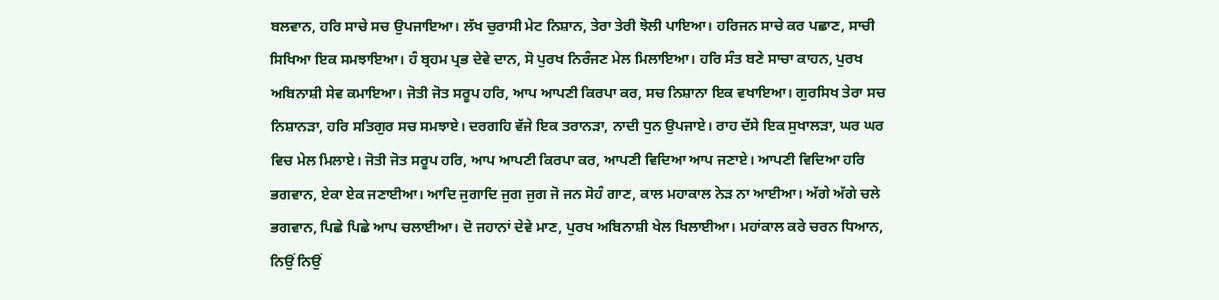ਬਲਵਾਨ, ਹਰਿ ਸਾਚੇ ਸਚ ਉਪਜਾਇਆ। ਲੱਖ ਚੁਰਾਸੀ ਮੇਟ ਨਿਸ਼ਾਨ, ਤੇਰਾ ਤੇਰੀ ਝੋਲੀ ਪਾਇਆ। ਹਰਿਜਨ ਸਾਚੇ ਕਰ ਪਛਾਣ, ਸਾਚੀ ਸਿਖਿਆ ਇਕ ਸਮਝਾਇਆ। ਹੰ ਬ੍ਰਹਮ ਪ੍ਰਭ ਦੇਵੇ ਦਾਨ, ਸੋ ਪੁਰਖ ਨਿਰੰਜਣ ਮੇਲ ਮਿਲਾਇਆ। ਹਰਿ ਸੰਤ ਬਣੇ ਸਾਚਾ ਕਾਹਨ, ਪੁਰਖ ਅਬਿਨਾਸ਼ੀ ਸੇਵ ਕਮਾਇਆ। ਜੋਤੀ ਜੋਤ ਸਰੂਪ ਹਰਿ, ਆਪ ਆਪਣੀ ਕਿਰਪਾ ਕਰ, ਸਚ ਨਿਸ਼ਾਨਾ ਇਕ ਵਖਾਇਆ। ਗੁਰਸਿਖ ਤੇਰਾ ਸਚ ਨਿਸ਼ਾਨੜਾ, ਹਰਿ ਸਤਿਗੁਰ ਸਚ ਸਮਝਾਏ। ਦਰਗਹਿ ਵੱਜੇ ਇਕ ਤਰਾਨੜਾ, ਨਾਦੀ ਧੁਨ ਉਪਜਾਏ। ਰਾਹ ਦੱਸੇ ਇਕ ਸੁਖਾਲੜਾ, ਘਰ ਘਰ ਵਿਚ ਮੇਲ ਮਿਲਾਏ। ਜੋਤੀ ਜੋਤ ਸਰੂਪ ਹਰਿ, ਆਪ ਆਪਣੀ ਕਿਰਪਾ ਕਰ, ਆਪਣੀ ਵਿਦਿਆ ਆਪ ਜਣਾਏ। ਆਪਣੀ ਵਿਦਿਆ ਹਰਿ ਭਗਵਾਨ, ਏਕਾ ਏਕ ਜਣਾਈਆ। ਆਦਿ ਜੁਗਾਦਿ ਜੁਗ ਜੁਗ ਜੋ ਜਨ ਸੋਹੰ ਗਾਣ, ਕਾਲ ਮਹਾਕਾਲ ਨੇੜ ਨਾ ਆਈਆ। ਅੱਗੇ ਅੱਗੇ ਚਲੇ ਭਗਵਾਨ, ਪਿਛੇ ਪਿਛੇ ਆਪ ਚਲਾਈਆ। ਦੋ ਜਹਾਨਾਂ ਦੇਵੇ ਮਾਣ, ਪੁਰਖ ਅਬਿਨਾਸ਼ੀ ਖੇਲ ਖਿਲਾਈਆ। ਮਹਾਂਕਾਲ ਕਰੇ ਚਰਨ ਧਿਆਨ, ਨਿਉਂ ਨਿਉਂ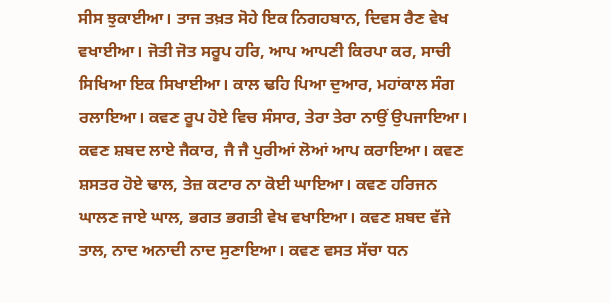ਸੀਸ ਝੁਕਾਈਆ। ਤਾਜ ਤਖ਼ਤ ਸੋਹੇ ਇਕ ਨਿਗਹਬਾਨ, ਦਿਵਸ ਰੈਣ ਵੇਖ ਵਖਾਈਆ। ਜੋਤੀ ਜੋਤ ਸਰੂਪ ਹਰਿ, ਆਪ ਆਪਣੀ ਕਿਰਪਾ ਕਰ, ਸਾਚੀ ਸਿਖਿਆ ਇਕ ਸਿਖਾਈਆ। ਕਾਲ ਢਹਿ ਪਿਆ ਦੁਆਰ, ਮਹਾਂਕਾਲ ਸੰਗ ਰਲਾਇਆ। ਕਵਣ ਰੂਪ ਹੋਏ ਵਿਚ ਸੰਸਾਰ, ਤੇਰਾ ਤੇਰਾ ਨਾਉਂ ਉਪਜਾਇਆ। ਕਵਣ ਸ਼ਬਦ ਲਾਏ ਜੈਕਾਰ, ਜੈ ਜੈ ਪੁਰੀਆਂ ਲੋਆਂ ਆਪ ਕਰਾਇਆ। ਕਵਣ ਸ਼ਸਤਰ ਹੋਏ ਢਾਲ, ਤੇਜ਼ ਕਟਾਰ ਨਾ ਕੋਈ ਘਾਇਆ। ਕਵਣ ਹਰਿਜਨ ਘਾਲਣ ਜਾਏ ਘਾਲ, ਭਗਤ ਭਗਤੀ ਵੇਖ ਵਖਾਇਆ। ਕਵਣ ਸ਼ਬਦ ਵੱਜੇ ਤਾਲ, ਨਾਦ ਅਨਾਦੀ ਨਾਦ ਸੁਣਾਇਆ। ਕਵਣ ਵਸਤ ਸੱਚਾ ਧਨ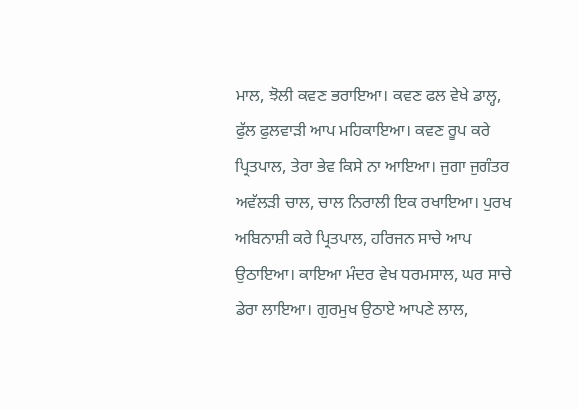ਮਾਲ, ਝੋਲੀ ਕਵਣ ਭਰਾਇਆ। ਕਵਣ ਫਲ ਵੇਖੇ ਡਾਲ੍ਹ, ਫੁੱਲ ਫੁਲਵਾੜੀ ਆਪ ਮਹਿਕਾਇਆ। ਕਵਣ ਰੂਪ ਕਰੇ ਪ੍ਰਿਤਪਾਲ, ਤੇਰਾ ਭੇਵ ਕਿਸੇ ਨਾ ਆਇਆ। ਜੁਗਾ ਜੁਗੰਤਰ ਅਵੱਲੜੀ ਚਾਲ, ਚਾਲ ਨਿਰਾਲੀ ਇਕ ਰਖਾਇਆ। ਪੁਰਖ ਅਬਿਨਾਸ਼ੀ ਕਰੇ ਪ੍ਰਿਤਪਾਲ, ਹਰਿਜਨ ਸਾਚੇ ਆਪ ਉਠਾਇਆ। ਕਾਇਆ ਮੰਦਰ ਵੇਖ ਧਰਮਸਾਲ, ਘਰ ਸਾਚੇ ਡੇਰਾ ਲਾਇਆ। ਗੁਰਮੁਖ ਉਠਾਏ ਆਪਣੇ ਲਾਲ,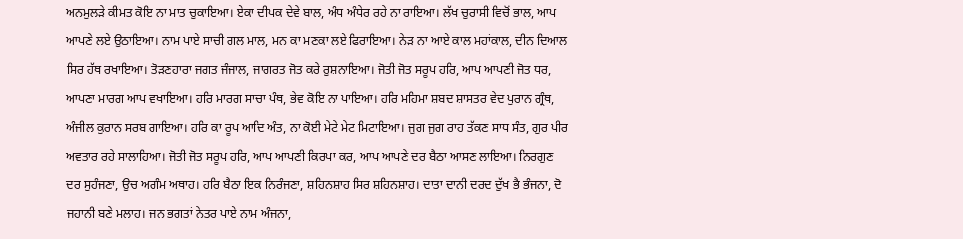ਅਨਮੁਲੜੇ ਕੀਮਤ ਕੋਇ ਨਾ ਮਾਤ ਚੁਕਾਇਆ। ਏਕਾ ਦੀਪਕ ਦੇਵੇ ਬਾਲ, ਅੰਧ ਅੰਧੇਰ ਰਹੇ ਨਾ ਰਾਇਆ। ਲੱਖ ਚੁਰਾਸੀ ਵਿਚੋਂ ਭਾਲ, ਆਪ ਆਪਣੇ ਲਏ ਉਠਾਇਆ। ਨਾਮ ਪਾਏ ਸਾਚੀ ਗਲ ਮਾਲ, ਮਨ ਕਾ ਮਣਕਾ ਲਏ ਫਿਰਾਇਆ। ਨੇੜ ਨਾ ਆਏ ਕਾਲ ਮਹਾਂਕਾਲ, ਦੀਨ ਦਿਆਲ ਸਿਰ ਹੱਥ ਰਖਾਇਆ। ਤੋੜਣਹਾਰਾ ਜਗਤ ਜੰਜਾਲ, ਜਾਗਰਤ ਜੋਤ ਕਰੇ ਰੁਸ਼ਨਾਇਆ। ਜੋਤੀ ਜੋਤ ਸਰੂਪ ਹਰਿ, ਆਪ ਆਪਣੀ ਜੋਤ ਧਰ, ਆਪਣਾ ਮਾਰਗ ਆਪ ਵਖਾਇਆ। ਹਰਿ ਮਾਰਗ ਸਾਚਾ ਪੰਥ, ਭੇਵ ਕੋਇ ਨਾ ਪਾਇਆ। ਹਰਿ ਮਹਿਮਾ ਸ਼ਬਦ ਸ਼ਾਸਤਰ ਵੇਦ ਪੁਰਾਨ ਗ੍ਰੰਥ, ਅੰਜੀਲ ਕੁਰਾਨ ਸਰਬ ਗਾਇਆ। ਹਰਿ ਕਾ ਰੂਪ ਆਦਿ ਅੰਤ, ਨਾ ਕੋਈ ਮੇਟੇ ਮੇਟ ਮਿਟਾਇਆ। ਜੁਗ ਜੁਗ ਰਾਹ ਤੱਕਣ ਸਾਧ ਸੰਤ, ਗੁਰ ਪੀਰ ਅਵਤਾਰ ਰਹੇ ਸਾਲਾਹਿਆ। ਜੋਤੀ ਜੋਤ ਸਰੂਪ ਹਰਿ, ਆਪ ਆਪਣੀ ਕਿਰਪਾ ਕਰ, ਆਪ ਆਪਣੇ ਦਰ ਬੈਠਾ ਆਸਣ ਲਾਇਆ। ਨਿਰਗੁਣ ਦਰ ਸੁਹੰਜਣਾ, ਉਚ ਅਗੰਮ ਅਥਾਹ। ਹਰਿ ਬੈਠਾ ਇਕ ਨਿਰੰਜਣਾ, ਸ਼ਹਿਨਸ਼ਾਹ ਸਿਰ ਸ਼ਹਿਨਸ਼ਾਹ। ਦਾਤਾ ਦਾਨੀ ਦਰਦ ਦੁੱਖ ਭੈ ਭੰਜਨਾ, ਦੋ ਜਹਾਨੀ ਬਣੇ ਮਲਾਹ। ਜਨ ਭਗਤਾਂ ਨੇਤਰ ਪਾਏ ਨਾਮ ਅੰਜਨਾ,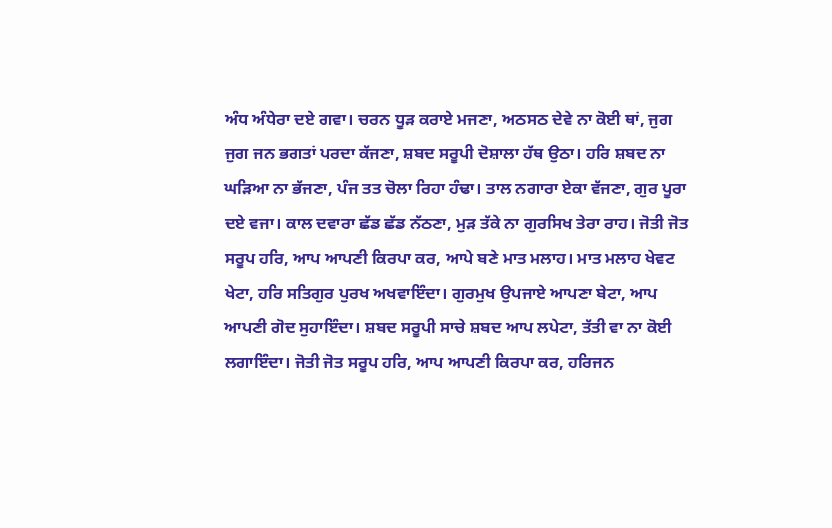ਅੰਧ ਅੰਧੇਰਾ ਦਏ ਗਵਾ। ਚਰਨ ਧੂੜ ਕਰਾਏ ਮਜਣਾ, ਅਠਸਠ ਦੇਵੇ ਨਾ ਕੋਈ ਥਾਂ, ਜੁਗ ਜੁਗ ਜਨ ਭਗਤਾਂ ਪਰਦਾ ਕੱਜਣਾ, ਸ਼ਬਦ ਸਰੂਪੀ ਦੋਸ਼ਾਲਾ ਹੱਥ ਉਠਾ। ਹਰਿ ਸ਼ਬਦ ਨਾ ਘੜਿਆ ਨਾ ਭੱਜਣਾ, ਪੰਜ ਤਤ ਚੋਲਾ ਰਿਹਾ ਹੰਢਾ। ਤਾਲ ਨਗਾਰਾ ਏਕਾ ਵੱਜਣਾ, ਗੁਰ ਪੂਰਾ ਦਏ ਵਜਾ। ਕਾਲ ਦਵਾਰਾ ਛੱਡ ਛੱਡ ਨੱਠਣਾ, ਮੁੜ ਤੱਕੇ ਨਾ ਗੁਰਸਿਖ ਤੇਰਾ ਰਾਹ। ਜੋਤੀ ਜੋਤ ਸਰੂਪ ਹਰਿ, ਆਪ ਆਪਣੀ ਕਿਰਪਾ ਕਰ, ਆਪੇ ਬਣੇ ਮਾਤ ਮਲਾਹ। ਮਾਤ ਮਲਾਹ ਖੇਵਟ ਖੇਟਾ, ਹਰਿ ਸਤਿਗੁਰ ਪੁਰਖ ਅਖਵਾਇੰਦਾ। ਗੁਰਮੁਖ ਉਪਜਾਏ ਆਪਣਾ ਬੇਟਾ, ਆਪ ਆਪਣੀ ਗੋਦ ਸੁਹਾਇੰਦਾ। ਸ਼ਬਦ ਸਰੂਪੀ ਸਾਚੇ ਸ਼ਬਦ ਆਪ ਲਪੇਟਾ, ਤੱਤੀ ਵਾ ਨਾ ਕੋਈ ਲਗਾਇੰਦਾ। ਜੋਤੀ ਜੋਤ ਸਰੂਪ ਹਰਿ, ਆਪ ਆਪਣੀ ਕਿਰਪਾ ਕਰ, ਹਰਿਜਨ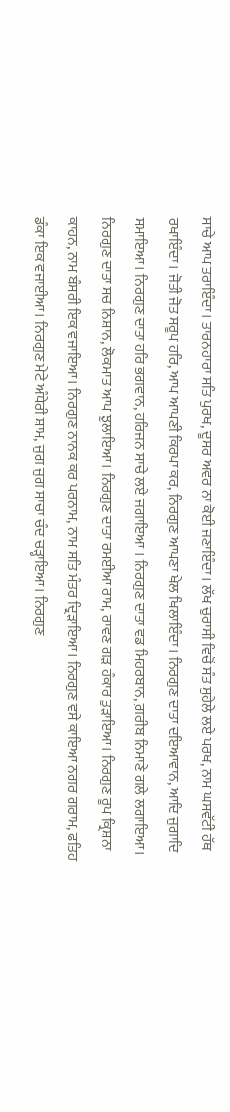ਸਾਚੇ ਆਪ ਤਰਾਇੰਦਾ। ਤਾਰਨਹਾਰਾ ਸਤਿ ਪੁਰਖ, ਦੂਸਰ ਅਵਰ ਨਾ ਕੋਈ ਜਣਾਇੰਦਾ। ਲੱਖ ਚੁਰਾਸੀ ਵਿਚੋਂ ਸੰਤ ਸੁਹੇਲੇ ਲਏ ਪਰਖ, ਨਾਮ ਘਸਵੱਟੀ ਹੱਥ ਰਖਾਇੰਦਾ। ਜੋਤੀ ਜੋਤ ਸਰੂਪ ਹਰਿ, ਆਪ ਆਪਣੀ ਕਿਰਪਾ ਕਰ, ਨਿਰਗੁਣ ਆਪਣਾ ਖੇਲ ਖਿਲਾਇੰਦਾ। ਨਿਰਗੁਣ ਦਾਤਾ ਦਇਆਵਾਨ, ਆਦਿ ਜੁਗਾਦਿ ਸਮਾਇਆ। ਨਿਰਗੁਣ ਦਾਤਾ ਹਰਿ ਭਗਵਾਨ, ਹਰਿਜਨ ਸਾਚੇ ਲਏ ਜਗਾਇਆ । ਨਿਰਗੁਣ ਦਾਤਾ ਵਡ ਮਿਹਰਬਾਨ, ਗ਼ਰੀਬ ਨਿਮਾਣੇ ਗਲੇ ਲਗਾਇਆ। ਨਿਰਗੁਣ ਦਾਤਾ ਸਚ ਨਿਸ਼ਾਨ, ਲੋਕਮਾਤ ਆਪ ਝੁਲਾਇਆ। ਨਿਰਗੁਣ ਦਾਤਾ ਰਮਈਆ ਰਾਮ, ਰਾਵਣ ਗੜ ਹੰਕਾਰ ਤੁੜਾਇਆ। ਨਿਰਗੁਣ ਰੂਪ ਕ੍ਰਿਸ਼ਨਾ ਕਾਹਨ, ਨਾਮ ਬੰਸਰੀ ਇਕ ਵਜਾਇਆ। ਨਿਰਗੁਣ ਨਾਨਕ ਕਰ ਪਰਨਾਮ, ਨਾਮ ਸਤਿ ਮੰਤਰ ਦ੍ਰਿੜਾਇਆ। ਨਿਰਗੁਣ ਵਸੇ ਕਾਇਆ ਨਗਰ ਗਰਾਮ, ਫਤਿਹ ਡੰਕਾ ਇਕ ਵਜਾਈਆ। ਨਿਰਗੁਣ ਮੇਟੇ ਅੰਧੇਰੀ ਸ਼ਾਮ, ਜੁਗ ਜੁਗ ਸਾਚਾ ਚੰਦ ਚੜ੍ਹਾਇਆ। ਨਿਰਗੁਣ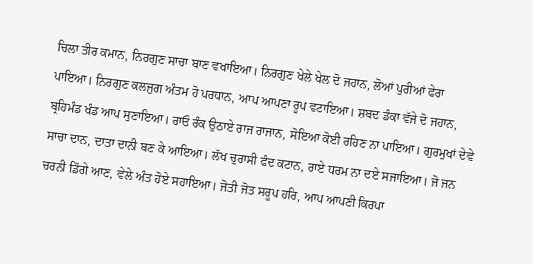ਚਿਲਾ ਤੀਰ ਕਮਾਨ, ਨਿਰਗੁਣ ਸਾਚਾ ਬਾਣ ਵਖਾਇਆ। ਨਿਰਗੁਣ ਖੇਲੇ ਖੇਲ ਦੋ ਜਹਾਨ, ਲੋਆਂ ਪੁਰੀਆਂ ਫੇਰਾ ਪਾਇਆ। ਨਿਰਗੁਣ ਕਲਜੁਗ ਅੰਤਮ ਹੋ ਪਰਧਾਨ, ਆਪ ਆਪਣਾ ਰੂਪ ਵਟਾਇਆ। ਸ਼ਬਦ ਡੰਕਾ ਵੱਜੇ ਦੋ ਜਹਾਨ, ਬ੍ਰਹਿਮੰਡ ਖੰਡ ਆਪ ਸੁਣਾਇਆ। ਰਾਓ ਰੰਕ ਉਠਾਏ ਰਾਜ ਰਾਜਾਨ, ਸੋਇਆ ਕੋਈ ਰਹਿਣ ਨਾ ਪਾਇਆ। ਗੁਰਮੁਖਾਂ ਦੇਵੇ ਸਾਚਾ ਦਾਨ, ਦਾਤਾ ਦਾਨੀ ਬਣ ਕੇ ਆਇਆ। ਲੱਖ ਚੁਰਾਸੀ ਫੰਦ ਕਟਾਨ, ਰਾਏ ਧਰਮ ਨਾ ਦਏ ਸਜਾਇਆ। ਜੋ ਜਨ ਚਰਨੀ ਡਿੱਗੇ ਆਣ, ਵੇਲੇ ਅੰਤ ਹੋਏ ਸਹਾਇਆ। ਜੋਤੀ ਜੋਤ ਸਰੂਪ ਹਰਿ, ਆਪ ਆਪਣੀ ਕਿਰਪਾ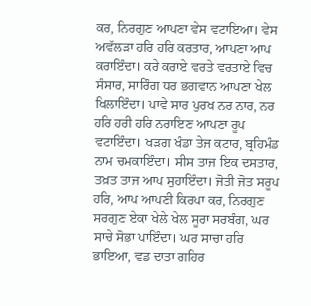ਕਰ, ਨਿਰਗੁਣ ਆਪਣਾ ਵੇਸ ਵਟਾਇਆ। ਵੇਸ ਅਵੱਲੜਾ ਹਰਿ ਹਰਿ ਕਰਤਾਰ, ਆਪਣਾ ਆਪ ਕਰਾਇੰਦਾ। ਕਰੇ ਕਰਾਏ ਵਰਤੇ ਵਰਤਾਏ ਵਿਚ ਸੰਸਾਰ, ਸਾਰਿੰਗ ਧਰ ਭਗਵਾਨ ਆਪਣਾ ਖੇਲ ਖਿਲਾਇੰਦਾ। ਪਾਵੇ ਸਾਰ ਪੁਰਖ ਨਰ ਨਾਰ, ਨਰ ਹਰਿ ਹਰੀ ਹਰਿ ਨਰਾਇਣ ਆਪਣਾ ਰੂਪ ਵਟਾਇੰਦਾ। ਖੜਗ ਖੰਡਾ ਤੇਜ ਕਟਾਰ, ਬ੍ਰਹਿਮੰਡ ਨਾਮ ਚਮਕਾਇੰਦਾ। ਸੀਸ ਤਾਜ ਇਕ ਦਸਤਾਰ, ਤਖ਼ਤ ਤਾਜ ਆਪ ਸੁਹਾਇੰਦਾ। ਜੋਤੀ ਜੋਤ ਸਰੂਪ ਹਰਿ, ਆਪ ਆਪਣੀ ਕਿਰਪਾ ਕਰ, ਨਿਰਗੁਣ ਸਰਗੁਣ ਏਕਾ ਖੇਲੇ ਖੇਲ ਸੂਰਾ ਸਰਬੰਗ, ਘਰ ਸਾਚੇ ਸੋਭਾ ਪਾਇੰਦਾ। ਘਰ ਸਾਚਾ ਹਰਿ ਭਾਇਆ, ਵਡ ਦਾਤਾ ਗਹਿਰ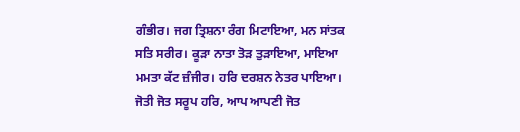ਗੰਭੀਰ। ਜਗ ਤ੍ਰਿਸ਼ਨਾ ਰੰਗ ਮਿਟਾਇਆ, ਮਨ ਸਾਂਤਕ ਸਤਿ ਸਰੀਰ। ਕੂੜਾ ਨਾਤਾ ਤੋੜ ਤੁੜਾਇਆ, ਮਾਇਆ ਮਮਤਾ ਕੱਟ ਜ਼ੰਜੀਰ। ਹਰਿ ਦਰਸ਼ਨ ਨੇਤਰ ਪਾਇਆ। ਜੋਤੀ ਜੋਤ ਸਰੂਪ ਹਰਿ, ਆਪ ਆਪਣੀ ਜੋਤ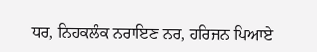ਧਰ, ਨਿਹਕਲੰਕ ਨਰਾਇਣ ਨਰ, ਹਰਿਜਨ ਪਿਆਏ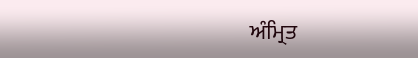ਅੰਮ੍ਰਿਤ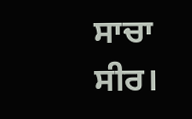ਸਾਚਾ ਸੀਰ।